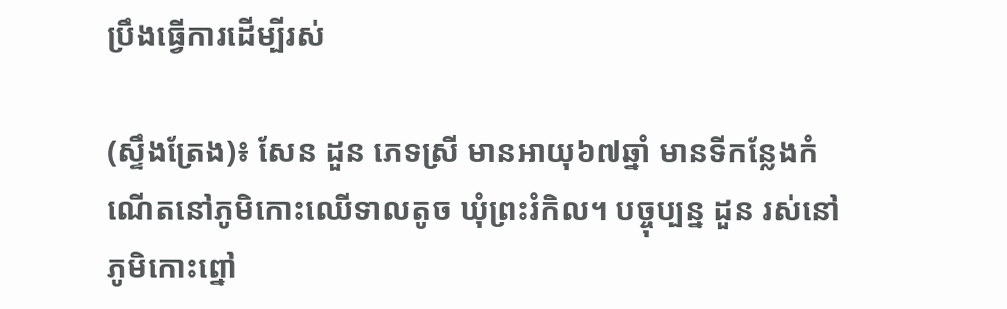ប្រឹងធ្វើការដើម្បីរស់

(ស្ទឹងត្រែង)៖ សែន ដួន ភេទស្រី មានអាយុ៦៧ឆ្នាំ មានទីកន្លែងកំណើតនៅភូមិកោះឈើទាលតូច ឃុំព្រះរំកិល។ បច្ចុប្បន្ន ដួន រស់នៅភូមិកោះព្នៅ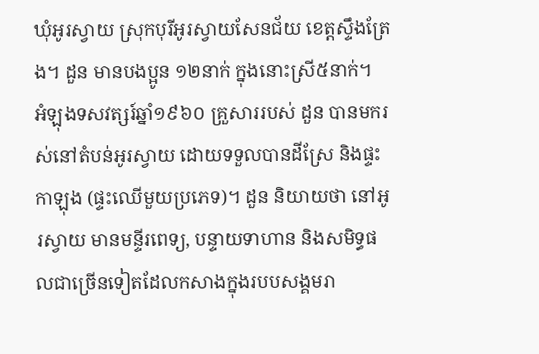ឃុំអូរស្វាយ ស្រុកបុរីអូរស្វាយសែនជ័យ ខេត្តស្ទឹងត្រែង។ ដួន មានបងប្អូន ១២នាក់ ក្នុងនោះស្រី៥នាក់។
អំឡុងទសវត្សរ៍ឆ្នាំ១៩៦០ គ្រួសាររបស់ ដួន បានមករស់នៅតំបន់អូរស្វាយ ដោយទទួលបានដីស្រែ និងផ្ទះកាឡុង (ផ្ទះឈើមួយប្រភេទ)។ ដួន និយាយថា នៅអូរស្វាយ មានមន្ទីរពេទ្យ, បន្ទាយទាហាន និងសមិទ្ធផលជាច្រើនទៀតដែលកសាងក្នុងរបបសង្គមរា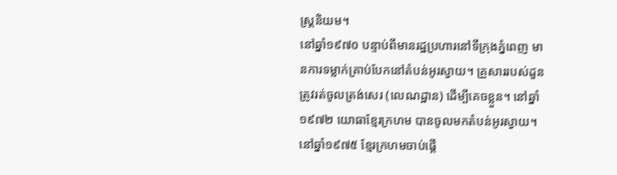ស្ត្រនិយម។
នៅឆ្នាំ១៩៧០ បន្ទាប់ពីមានរដ្ឋប្រហារនៅទីក្រុងភ្នំពេញ មានការទម្លាក់គ្រាប់បែកនៅតំបន់អូរស្វាយ។ គ្រួសាររបស់ដួន ត្រូវរត់ចូលត្រង់សេរ (លេណដ្ឋាន) ដើម្បីគេចខ្លួន។ នៅឆ្នាំ១៩៧២ យោធាខ្មែរក្រហម បានចូលមកតំបន់អូរស្វាយ។
នៅឆ្នាំ១៩៧៥ ខ្មែរក្រហមចាប់ផ្តើ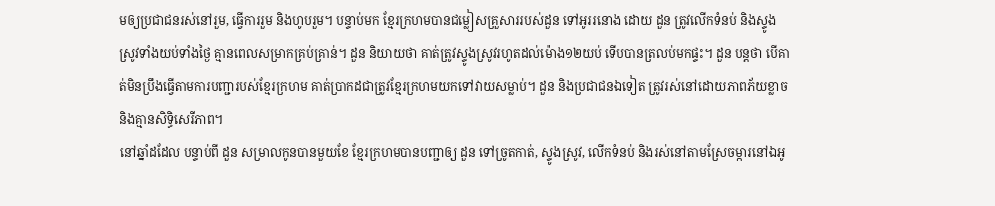មឲ្យប្រជាជនរស់នៅរួម, ធ្វើការរួម និងហូបរួម។ បន្ទាប់មក ខ្មែរក្រហមបានជម្លៀសគ្រួសាររបស់ដួន ទៅអូររនោង ដោយ ដួន ត្រូវលើកទំនប់ និងស្ទូងស្រូវទាំងយប់ទាំងថ្ងៃ គ្មានពេលសម្រាកគ្រប់គ្រាន់។ ដួន និយាយថា គាត់ត្រូវស្ទូងស្រូវរហូតដល់ម៉ោង១២យប់ ទើបបានត្រលប់មកផ្ទះ។ ដួន បន្តថា បើគាត់មិនប្រឹងធ្វើតាមការបញ្ជារបស់ខ្មែរក្រហម គាត់ប្រាកដជាត្រូវខ្មែរក្រហមយកទៅវាយសម្លាប់។ ដួន និងប្រជាជនឯទៀត ត្រូវរស់នៅដោយភាពភ័យខ្លាច និងគ្មានសិទ្ធិសេរីភាព។
នៅឆ្នាំដដែល បន្ទាប់ពី ដួន សម្រាលកូនបានមួយខែ ខ្មែរក្រហមបានបញ្ជាឲ្យ ដួន ទៅច្រូតកាត់, ស្ទូងស្រូវ, លើកទំនប់ និងរស់នៅតាមស្រែចម្ការនៅឯអូ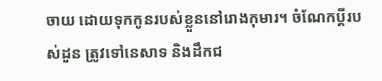ចាយ ដោយទុកកូនរបស់ខ្លួននៅរោងកុមារ។ ចំណែកប្តីរបស់ដួន ត្រូវទៅនេសាទ និងដឹកជ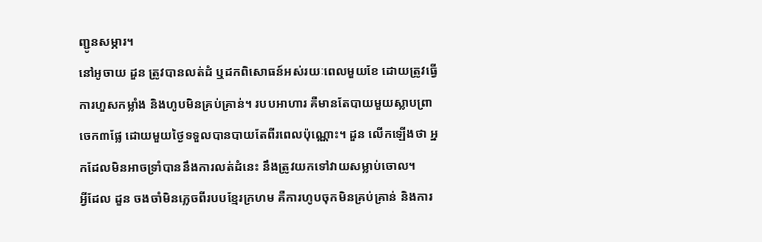ញ្ជូនសម្ភារ។
នៅអូចាយ ដួន ត្រូវបានលត់ដំ ឬដកពិសោធន៍អស់រយៈពេលមួយខែ ដោយត្រូវធ្វើការហួសកម្លាំង និងហូបមិនគ្រប់គ្រាន់។ របបអាហារ គឺមានតែបាយមួយស្លាបព្រា ចេក៣ផ្លែ ដោយមួយថ្ងៃទទួលបានបាយតែពីរពេលប៉ុណ្ណោះ។ ដួន លើកឡើងថា អ្នកដែលមិនអាចទ្រាំបាននឹងការលត់ដំនេះ នឹងត្រូវយកទៅវាយសម្លាប់ចោល។
អ្វីដែល ដួន ចងចាំមិនភ្លេចពីរបបខ្មែរក្រហម គឺការហូបចុកមិនគ្រប់គ្រាន់ និងការ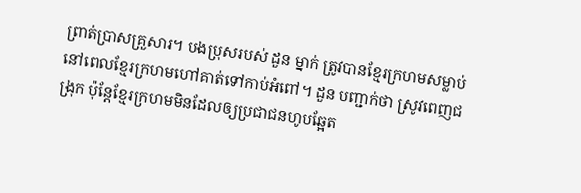ព្រាត់ប្រាសគ្រួសារ។ បងប្រុសរបស់ ដួន ម្នាក់ ត្រូវបានខ្មែរក្រហមសម្លាប់ នៅពេលខ្មែរក្រហមហៅគាត់ទៅកាប់អំពៅ។ ដួន បញ្ជាក់ថា ស្រូវពេញជង្រុក ប៉ុន្តែខ្មែរក្រហមមិនដែលឲ្យប្រជាជនហូបឆ្អែត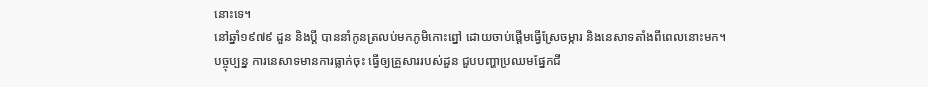នោះទេ។
នៅឆ្នាំ១៩៧៩ ដួន និងប្តី បាននាំកូនត្រលប់មកភូមិកោះព្នៅ ដោយចាប់ផ្តើមធ្វើស្រែចម្ការ និងនេសាទតាំងពីពេលនោះមក។ បច្ចុប្បន្ន ការនេសាទមានការធ្លាក់ចុះ ធ្វើឲ្យគ្រួសាររបស់ដួន ជួបបញ្ហាប្រឈមផ្នែកជី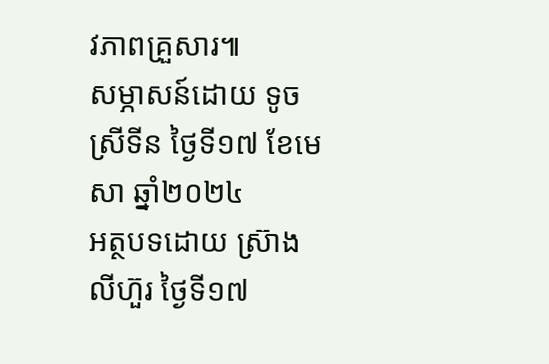វភាពគ្រួសារ៕
សម្ភាសន៍ដោយ ទូច ស្រីទីន ថ្ងៃទី១៧ ខែមេសា ឆ្នាំ២០២៤
អត្ថបទដោយ ស្រ៊ាង លីហ៊ួរ ថ្ងៃទី១៧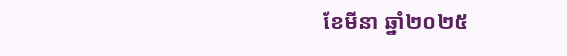ខែមីនា ឆ្នាំ២០២៥